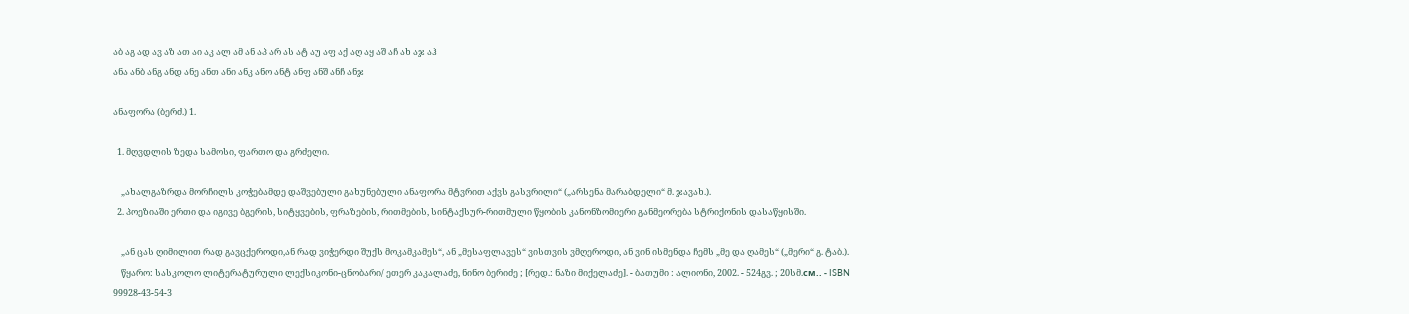აბ აგ ად ავ აზ ათ აი აკ ალ ამ ან აპ არ ას ატ აუ აფ აქ აღ აყ აშ აჩ ახ აჯ აჰ
ანა ანბ ანგ ანდ ანე ანთ ანი ანკ ანო ანტ ანფ ანშ ანჩ ანჯ

ანაფორა (ბერძ.) 1.

  1. მღვდლის ზედა სამოსი, ფართო და გრძელი.

    „ახალგაზრდა მორჩილს კოჭებამდე დაშვებული გახუნებული ანაფორა მტვრით აქვს გასვრილი“ („არსენა მარაბდელი“ მ. ჯავახ.).
  2. პოეზიაში ერთი და იგივე ბგერის, სიტყვების, ფრაზების, რითმების, სინტაქსურ-რითმული წყობის კანონზომიერი განმეორება სტრიქონის დასაწყისში.

    „ან ცას ღიმილით რად გავცქეროდი,ან რად ვიჭერდი შუქს მოკამკამეს“, ან „მესაფლავეს“ ვისთვის ვმღეროდი, ან ვინ ისმენდა ჩემს „მე და ღამეს“ („მერი“ გ. ტაბ.).
    წყარო: სასკოლო ლიტერატურული ლექსიკონი-ცნობარი/ ეთერ კაკალაძე, ნინო ბერიძე ; [რედ.: ნაზი მიქელაძე]. - ბათუმი : ალიონი, 2002. - 524გვ. ; 20სმ.см.. - ISBN 99928-43-54-3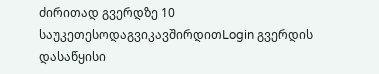ძირითად გვერდზე 10 საუკეთესოდაგვიკავშირდითLogin გვერდის დასაწყისი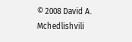© 2008 David A. Mchedlishvili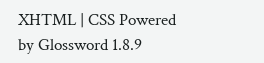XHTML | CSS Powered by Glossword 1.8.9